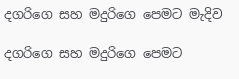දගරිගෙ සහ මදුරිගෙ පෙමට මැදිව

දගරිගෙ සහ මදුරිගෙ පෙමට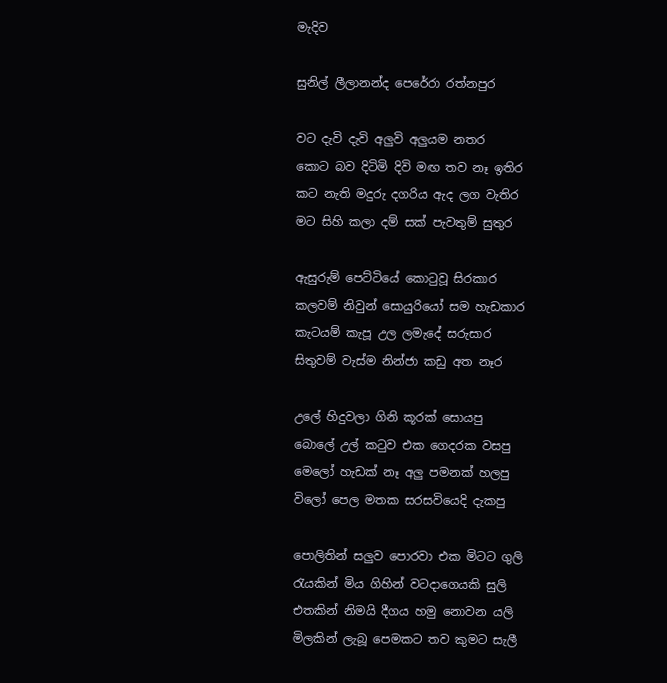මැදිව

සුනිල් ලීලානන්ද පෙරේරා රත්නපුර

වට දැවි දැවි අලුවි අලුයම නතර
කොට බව දිටිමි දිවි මඟ තව නෑ ඉතිර
කට නැති මදුරු දගරිය ඇද ලග වැතිර
මට සිහි කලා දම් සක් පැවතුම් සුතුර

ඇසුරුම් පෙට්ටියේ කොටුවූ සිරකාර
කලවම් නිවුන් සොයුරියෝ සම හැඩකාර
කැටයම් කැපූ උල ලමැදේ සරුසාර
සිතුවම් වැස්ම නින්ජා කඩු අත නෑර

උලේ හිදුවලා ගිනි කූරක් සොයපු
බොලේ උල් කටුව එක ගෙදරක වසපු
මෙලෝ හැඩක් නෑ අලු පමනක් හලපු
විලෝ පෙල මතක සරසවියෙදි දැකපු

පොලිතින් සලුව පොරවා එක මිටට ගුලි
රැයකින් මිය ගිහින් වටදාගෙයකි සුලි
එතකින් නිමයි දීගය හමු නොවන යලි
මිලකින් ලැබූ පෙමකට තව කුමට සැලී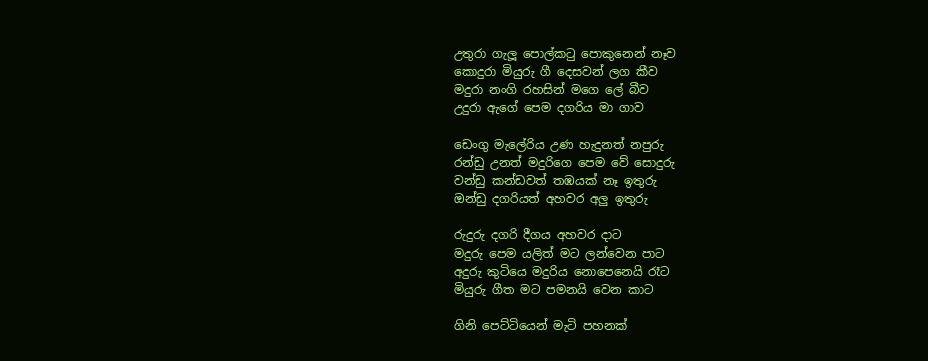උතුරා ගැලූ පොල්කටු පොකුනෙන් නෑව
කොදුරා මියුරු ගී දෙසවන් ලග කීව
මදුරා නංගි රහසින් මගෙ ලේ බීව
උදුරා ඇගේ පෙම දගරිය මා ගාව

ඩෙංගු මැලේරිය උණ හැදුනත් නපුරු
රන්ඩු උනත් මදුරිගෙ පෙම වේ සොදුරු
වන්ඩු කන්ඩවත් තඹයක් නෑ ඉතුරු
ඔන්ඩු දගරියත් අහවර අලු ඉතුරු

රුදුරු දගරි දීගය අහවර දාට
මදුරු පෙම යලිත් මට ලන්වෙන පාට
අදුරු කුටියෙ මදුරිය නොපෙනෙයි රෑට
මියුරු ගීත මට පමනයි වෙන කාට

ගිනි පෙට්ටියෙන් මැටි පහනක්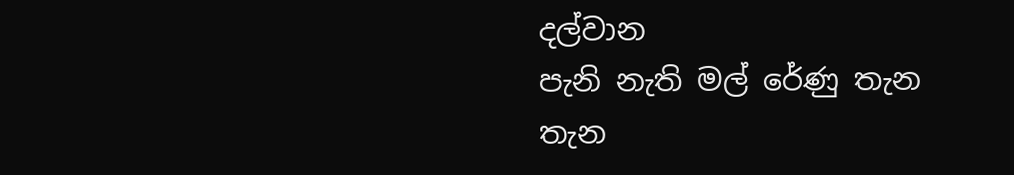දල්වාන
පැනි නැති මල් රේණු තැන තැන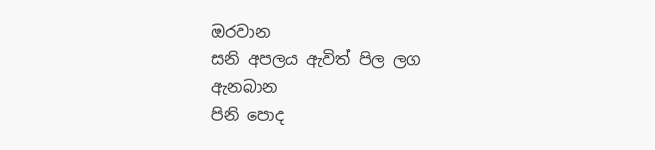ඔරවාන
සනි අපලය ඇවිත් පිල ලග ඇනබාන
පිනි පොද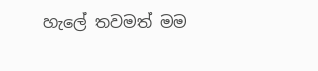හැලේ තවමත් මම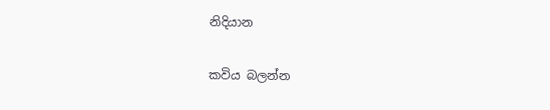නිදියාන

කවිය බලන්න